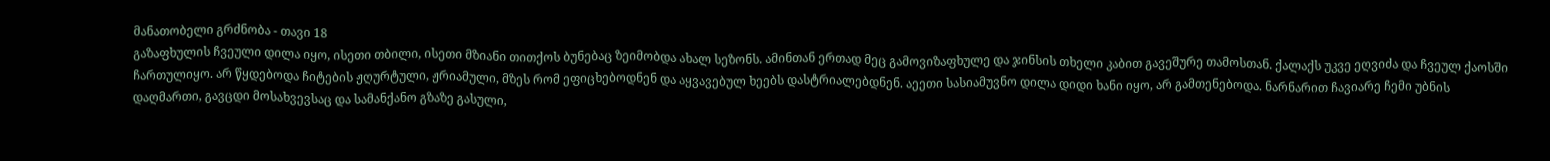მანათობელი გრძნობა - თავი 18
გაზაფხულის ჩვეული დილა იყო, ისეთი თბილი, ისეთი მზიანი თითქოს ბუნებაც ზეიმობდა ახალ სეზონს. ამინთან ერთად მეც გამოვიზაფხულე და ჯინსის თხელი კაბით გავეშურე თამოსთან. ქალაქს უკვე ეღვიძა და ჩვეულ ქაოსში ჩართულიყო. არ წყდებოდა ჩიტების ჟღურტული, ჟრიამული, მზეს რომ ეფიცხებოდნენ და აყვავებულ ხეებს დასტრიალებდნენ. აეეთი სასიამუვნო დილა დიდი ხანი იყო, არ გამთენებოდა. ნარნარით ჩავიარე ჩემი უბნის დაღმართი, გავცდი მოსახვევსაც და სამანქანო გზაზე გასული,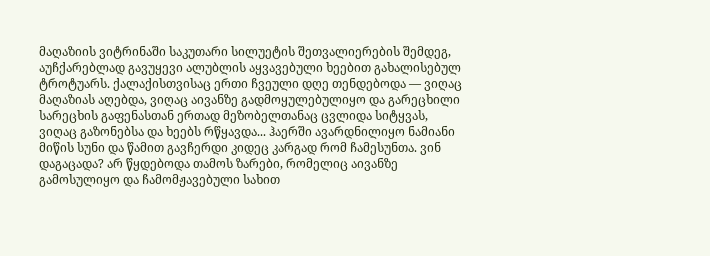მაღაზიის ვიტრინაში საკუთარი სილუეტის შეთვალიერების შემდეგ, აუჩქარებლად გავუყევი ალუბლის აყვავებული ხეებით გახალისებულ ტროტუარს. ქალაქისთვისაც ერთი ჩვეული დღე თენდებოდა — ვიღაც მაღაზიას აღებდა, ვიღაც აივანზე გადმოყულებულიყო და გარეცხილი სარეცხის გაფენასთან ერთად მეზობელთანაც ცვლიდა სიტყვას, ვიღაც გაზონებსა და ხეებს რწყავდა... ჰაერში ავარდნილიყო ნამიანი მიწის სუნი და წამით გავჩერდი კიდეც კარგად რომ ჩამესუნთა. ვინ დაგაცადა? არ წყდებოდა თამოს ზარები, რომელიც აივანზე გამოსულიყო და ჩამომჟავებული სახით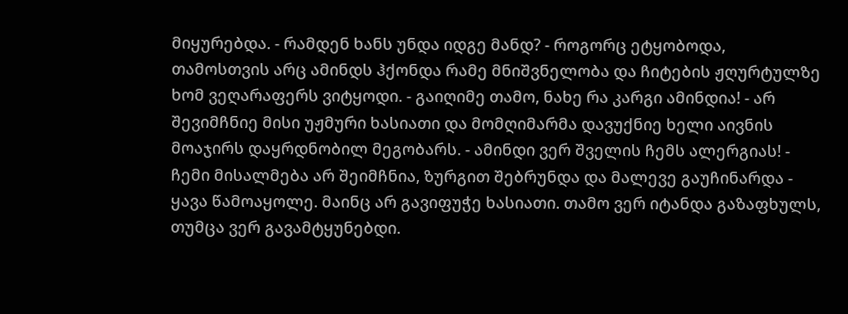მიყურებდა. - რამდენ ხანს უნდა იდგე მანდ? - როგორც ეტყობოდა, თამოსთვის არც ამინდს ჰქონდა რამე მნიშვნელობა და ჩიტების ჟღურტულზე ხომ ვეღარაფერს ვიტყოდი. - გაიღიმე თამო, ნახე რა კარგი ამინდია! - არ შევიმჩნიე მისი უჟმური ხასიათი და მომღიმარმა დავუქნიე ხელი აივნის მოაჯირს დაყრდნობილ მეგობარს. - ამინდი ვერ შველის ჩემს ალერგიას! - ჩემი მისალმება არ შეიმჩნია, ზურგით შებრუნდა და მალევე გაუჩინარდა - ყავა წამოაყოლე. მაინც არ გავიფუჭე ხასიათი. თამო ვერ იტანდა გაზაფხულს, თუმცა ვერ გავამტყუნებდი.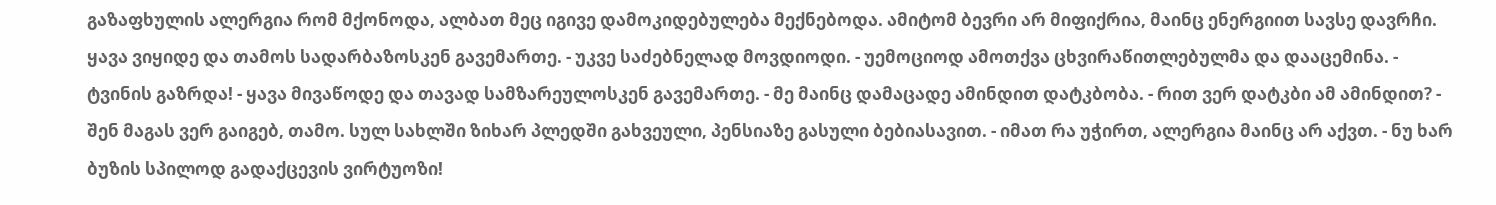გაზაფხულის ალერგია რომ მქონოდა, ალბათ მეც იგივე დამოკიდებულება მექნებოდა. ამიტომ ბევრი არ მიფიქრია, მაინც ენერგიით სავსე დავრჩი. ყავა ვიყიდე და თამოს სადარბაზოსკენ გავემართე. - უკვე საძებნელად მოვდიოდი. - უემოციოდ ამოთქვა ცხვირაწითლებულმა და დააცემინა. - ტვინის გაზრდა! - ყავა მივაწოდე და თავად სამზარეულოსკენ გავემართე. - მე მაინც დამაცადე ამინდით დატკბობა. - რით ვერ დატკბი ამ ამინდით? - შენ მაგას ვერ გაიგებ, თამო. სულ სახლში ზიხარ პლედში გახვეული, პენსიაზე გასული ბებიასავით. - იმათ რა უჭირთ, ალერგია მაინც არ აქვთ. - ნუ ხარ ბუზის სპილოდ გადაქცევის ვირტუოზი!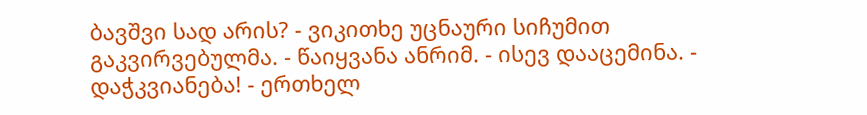ბავშვი სად არის? - ვიკითხე უცნაური სიჩუმით გაკვირვებულმა. - წაიყვანა ანრიმ. - ისევ დააცემინა. - დაჭკვიანება! - ერთხელ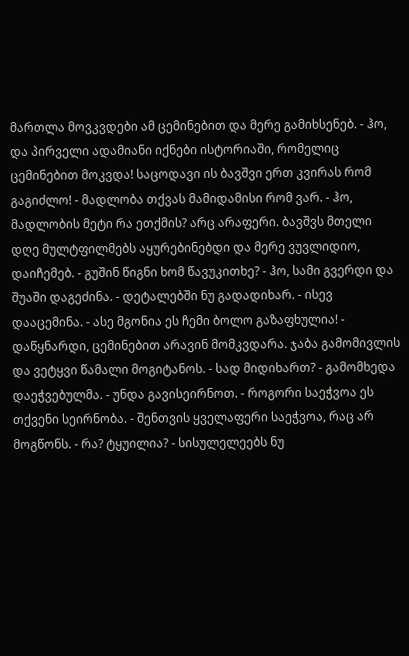მართლა მოვკვდები ამ ცემინებით და მერე გამიხსენებ. - ჰო, და პირველი ადამიანი იქნები ისტორიაში, რომელიც ცემინებით მოკვდა! საცოდავი ის ბავშვი ერთ კვირას რომ გაგიძლო! - მადლობა თქვას მამიდამისი რომ ვარ. - ჰო, მადლობის მეტი რა ეთქმის? არც არაფერი. ბავშვს მთელი დღე მულტფილმებს აყურებინებდი და მერე ვუვლიდიო, დაიჩემებ. - გუშინ წიგნი ხომ წავუკითხე? - ჰო, სამი გვერდი და შუაში დაგეძინა. - დეტალებში ნუ გადადიხარ. - ისევ დააცემინა. - ასე მგონია ეს ჩემი ბოლო გაზაფხულია! - დაწყნარდი, ცემინებით არავინ მომკვდარა. ჯაბა გამომივლის და ვეტყვი წამალი მოგიტანოს. - სად მიდიხართ? - გამომხედა დაეჭვებულმა. - უნდა გავისეირნოთ. - როგორი საეჭვოა ეს თქვენი სეირნობა. - შენთვის ყველაფერი საეჭვოა, რაც არ მოგწონს. - რა? ტყუილია? - სისულელეებს ნუ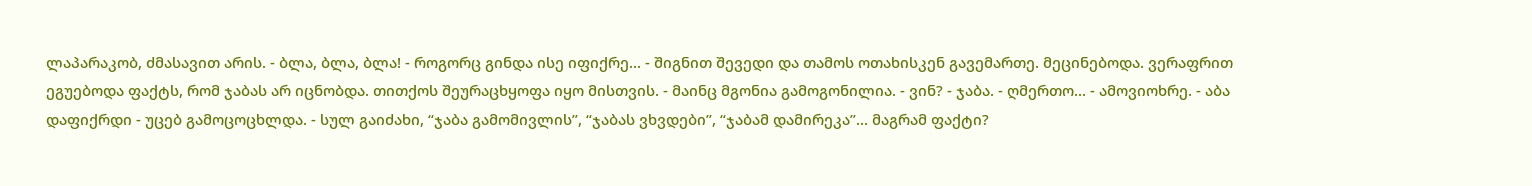ლაპარაკობ, ძმასავით არის. - ბლა, ბლა, ბლა! - როგორც გინდა ისე იფიქრე... - შიგნით შევედი და თამოს ოთახისკენ გავემართე. მეცინებოდა. ვერაფრით ეგუებოდა ფაქტს, რომ ჯაბას არ იცნობდა. თითქოს შეურაცხყოფა იყო მისთვის. - მაინც მგონია გამოგონილია. - ვინ? - ჯაბა. - ღმერთო... - ამოვიოხრე. - აბა დაფიქრდი - უცებ გამოცოცხლდა. - სულ გაიძახი, “ჯაბა გამომივლის”, “ჯაბას ვხვდები”, “ჯაბამ დამირეკა”... მაგრამ ფაქტი?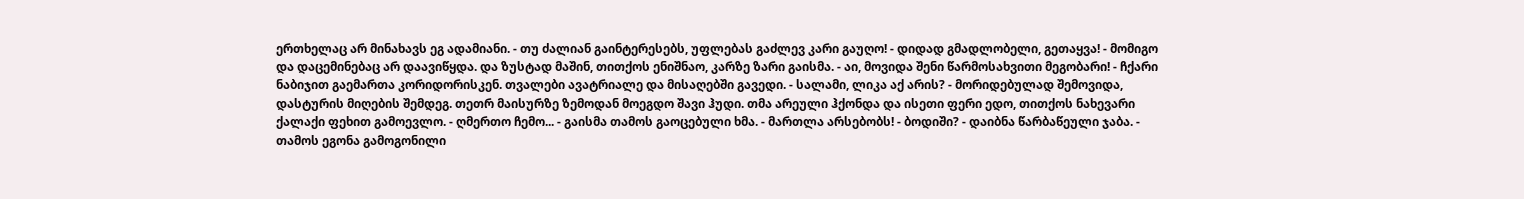ერთხელაც არ მინახავს ეგ ადამიანი. - თუ ძალიან გაინტერესებს, უფლებას გაძლევ კარი გაუღო! - დიდად გმადლობელი, გეთაყვა! - მომიგო და დაცემინებაც არ დაავიწყდა. და ზუსტად მაშინ, თითქოს ენიშნაო, კარზე ზარი გაისმა. - აი, მოვიდა შენი წარმოსახვითი მეგობარი! - ჩქარი ნაბიჯით გაემართა კორიდორისკენ. თვალები ავატრიალე და მისაღებში გავედი. - სალამი, ლიკა აქ არის? - მორიდებულად შემოვიდა, დასტურის მიღების შემდეგ. თეთრ მაისურზე ზემოდან მოეგდო შავი ჰუდი. თმა არეული ჰქონდა და ისეთი ფერი ედო, თითქოს ნახევარი ქალაქი ფეხით გამოევლო. - ღმერთო ჩემო... - გაისმა თამოს გაოცებული ხმა. - მართლა არსებობს! - ბოდიში? - დაიბნა წარბაწეული ჯაბა. - თამოს ეგონა გამოგონილი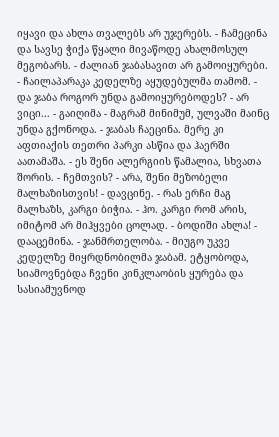იყავი და ახლა თვალებს არ უჯერებს. - ჩამეცინა და სავსე ჭიქა წყალი მივაწოდე ახალმოსულ მეგობარს. - ძალიან ჯაბასავით არ გამოიყურები. - ჩაილაპარაკა კედელზე აყუდებულმა თამომ. - და ჯაბა როგორ უნდა გამოიყურებოდეს? - არ ვიცი... - გაიღიმა - მაგრამ მინიმუმ, ულვაში მაინც უნდა გქონოდა. - ჯაბას ჩაეცინა. მერე კი აფთიაქის თეთრი პარკი ასწია და ჰაერში აათამაშა. - ეს შენი ალერგიის წამალია, სხვათა შორის. - ჩემთვის? - არა, შენი მეზობელი მალხაზისთვის! - დავცინე. - რას ერჩი მაგ მალხაზს, კარგი ბიჭია. - ჰო. კარგი რომ არის, იმიტომ არ მიჰყვები ცოლად. - ბოდიში ახლა! - დააცემინა. - ჯანმრთელობა. - მიუგო უკვე კედელზე მიყრდნობილმა ჯაბამ. ეტყობოდა, სიამოვნებდა ჩვენი კინკლაობის ყურება და სასიამუვნოდ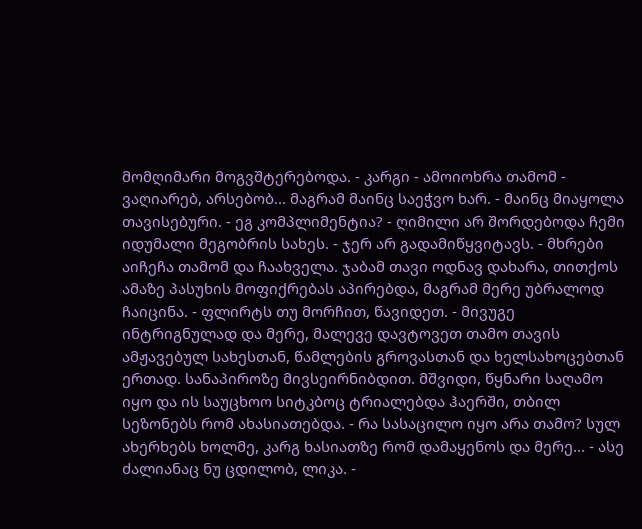მომღიმარი მოგვშტერებოდა. - კარგი - ამოიოხრა თამომ - ვაღიარებ, არსებობ... მაგრამ მაინც საეჭვო ხარ. - მაინც მიაყოლა თავისებური. - ეგ კომპლიმენტია? - ღიმილი არ შორდებოდა ჩემი იდუმალი მეგობრის სახეს. - ჯერ არ გადამიწყვიტავს. - მხრები აიჩეჩა თამომ და ჩაახველა. ჯაბამ თავი ოდნავ დახარა, თითქოს ამაზე პასუხის მოფიქრებას აპირებდა, მაგრამ მერე უბრალოდ ჩაიცინა. - ფლირტს თუ მორჩით, წავიდეთ. - მივუგე ინტრიგნულად და მერე, მალევე დავტოვეთ თამო თავის ამჟავებულ სახესთან, წამლების გროვასთან და ხელსახოცებთან ერთად. სანაპიროზე მივსეირნიბდით. მშვიდი, წყნარი საღამო იყო და ის საუცხოო სიტკბოც ტრიალებდა ჰაერში, თბილ სეზონებს რომ ახასიათებდა. - რა სასაცილო იყო არა თამო? სულ ახერხებს ხოლმე, კარგ ხასიათზე რომ დამაყენოს და მერე... - ასე ძალიანაც ნუ ცდილობ, ლიკა. -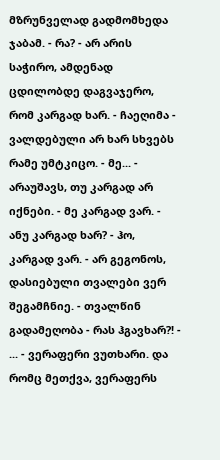მზრუნველად გადმომხედა ჯაბამ. - რა? - არ არის საჭირო, ამდენად ცდილობდე დაგვაჯერო, რომ კარგად ხარ. - ჩაეღიმა - ვალდებული არ ხარ სხვებს რამე უმტკიცო. - მე... - არაუშავს, თუ კარგად არ იქნები. - მე კარგად ვარ. - ანუ კარგად ხარ? - ჰო, კარგად ვარ. - არ გეგონოს, დასიებული თვალები ვერ შეგამჩნიე. - თვალწინ გადამეღობა - რას ჰგავხარ?! - ... - ვერაფერი ვუთხარი. და რომც მეთქვა, ვერაფერს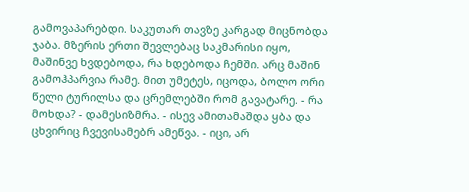გამოვაპარებდი. საკუთარ თავზე კარგად მიცნობდა ჯაბა. მზერის ერთი შევლებაც საკმარისი იყო, მაშინვე ხვდებოდა, რა ხდებოდა ჩემში. არც მაშინ გამოჰპარვია რამე. მით უმეტეს, იცოდა, ბოლო ორი წელი ტურილსა და ცრემლებში რომ გავატარე. - რა მოხდა? - დამესიზმრა. - ისევ ამითამაშდა ყბა და ცხვირიც ჩვევისამებრ ამეწვა. - იცი, არ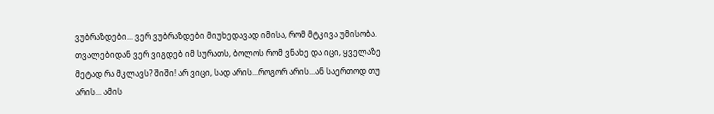ვუბრაზდები... ვერ ვუბრაზდები მიუხედავად იმისა, რომ მტკივა უმისობა. თვალებიდან ვერ ვიგდებ იმ სურათს, ბოლოს რომ ვნახე და იცი, ყველაზე მეტად რა მკლავს? შიში! არ ვიცი, სად არის...როგორ არის...ან საერთოდ თუ არის... ამის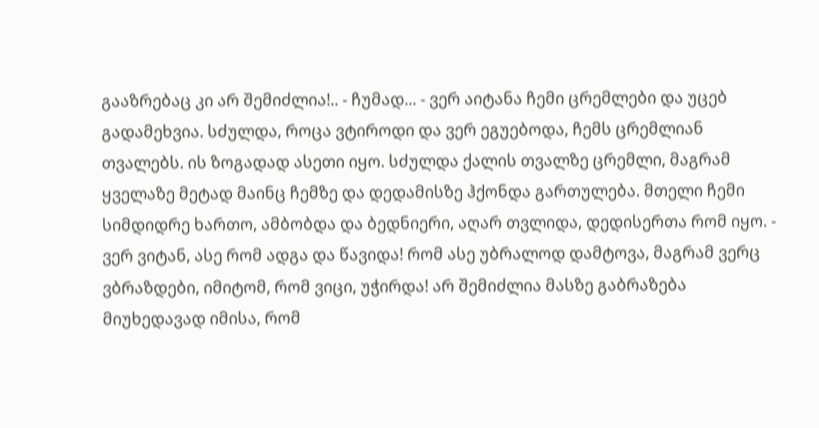გააზრებაც კი არ შემიძლია!.. - ჩუმად... - ვერ აიტანა ჩემი ცრემლები და უცებ გადამეხვია. სძულდა, როცა ვტიროდი და ვერ ეგუებოდა, ჩემს ცრემლიან თვალებს. ის ზოგადად ასეთი იყო. სძულდა ქალის თვალზე ცრემლი, მაგრამ ყველაზე მეტად მაინც ჩემზე და დედამისზე ჰქონდა გართულება. მთელი ჩემი სიმდიდრე ხართო, ამბობდა და ბედნიერი, აღარ თვლიდა, დედისერთა რომ იყო. - ვერ ვიტან, ასე რომ ადგა და წავიდა! რომ ასე უბრალოდ დამტოვა, მაგრამ ვერც ვბრაზდები, იმიტომ, რომ ვიცი, უჭირდა! არ შემიძლია მასზე გაბრაზება მიუხედავად იმისა, რომ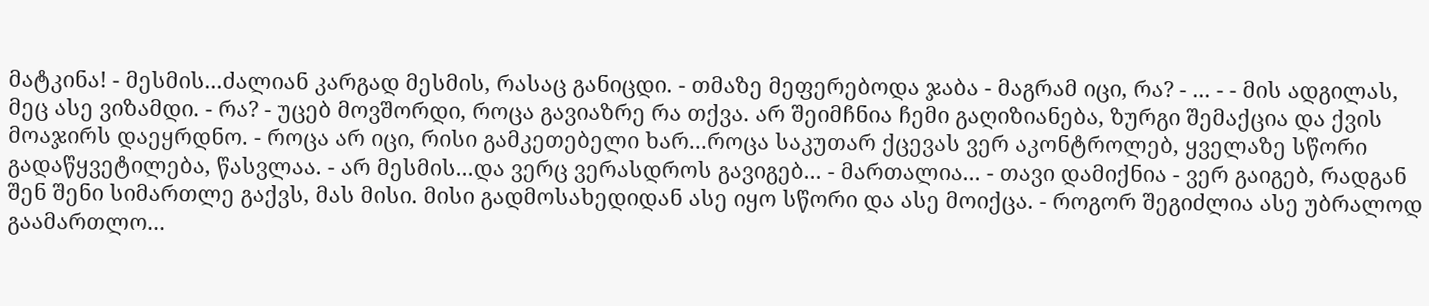მატკინა! - მესმის...ძალიან კარგად მესმის, რასაც განიცდი. - თმაზე მეფერებოდა ჯაბა - მაგრამ იცი, რა? - ... - - მის ადგილას, მეც ასე ვიზამდი. - რა? - უცებ მოვშორდი, როცა გავიაზრე რა თქვა. არ შეიმჩნია ჩემი გაღიზიანება, ზურგი შემაქცია და ქვის მოაჯირს დაეყრდნო. - როცა არ იცი, რისი გამკეთებელი ხარ...როცა საკუთარ ქცევას ვერ აკონტროლებ, ყველაზე სწორი გადაწყვეტილება, წასვლაა. - არ მესმის...და ვერც ვერასდროს გავიგებ... - მართალია... - თავი დამიქნია - ვერ გაიგებ, რადგან შენ შენი სიმართლე გაქვს, მას მისი. მისი გადმოსახედიდან ასე იყო სწორი და ასე მოიქცა. - როგორ შეგიძლია ასე უბრალოდ გაამართლო...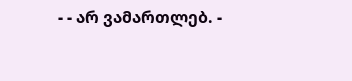- - არ ვამართლებ. -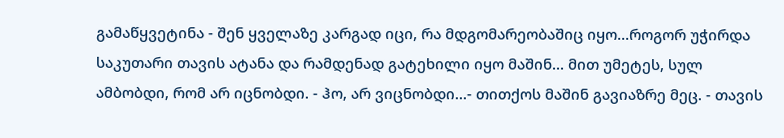გამაწყვეტინა - შენ ყველაზე კარგად იცი, რა მდგომარეობაშიც იყო...როგორ უჭირდა საკუთარი თავის ატანა და რამდენად გატეხილი იყო მაშინ... მით უმეტეს, სულ ამბობდი, რომ არ იცნობდი. - ჰო, არ ვიცნობდი...- თითქოს მაშინ გავიაზრე მეც. - თავის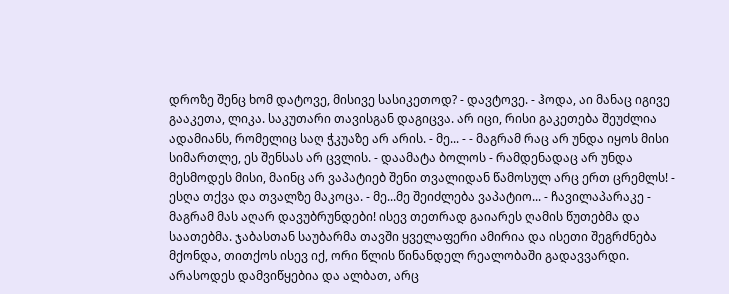დროზე შენც ხომ დატოვე, მისივე სასიკეთოდ? - დავტოვე. - ჰოდა, აი მანაც იგივე გააკეთა, ლიკა. საკუთარი თავისგან დაგიცვა. არ იცი, რისი გაკეთება შეუძლია ადამიანს, რომელიც საღ ჭკუაზე არ არის. - მე... - - მაგრამ რაც არ უნდა იყოს მისი სიმართლე, ეს შენსას არ ცვლის. - დაამატა ბოლოს - რამდენადაც არ უნდა მესმოდეს მისი, მაინც არ ვაპატიებ შენი თვალიდან წამოსულ არც ერთ ცრემლს! - ესღა თქვა და თვალზე მაკოცა. - მე...მე შეიძლება ვაპატიო... - ჩავილაპარაკე - მაგრამ მას აღარ დავუბრუნდები! ისევ თეთრად გაიარეს ღამის წუთებმა და საათებმა. ჯაბასთან საუბარმა თავში ყველაფერი ამირია და ისეთი შეგრძნება მქონდა, თითქოს ისევ იქ, ორი წლის წინანდელ რეალობაში გადავვარდი. არასოდეს დამვიწყებია და ალბათ, არც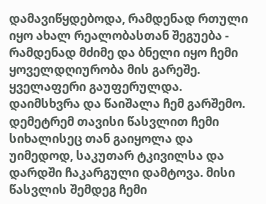დამავიწყდებოდა, რამდენად რთული იყო ახალ რეალობასთან შეგუება - რამდენად მძიმე და ბნელი იყო ჩემი ყოველდღიურობა მის გარეშე. ყველაფერი გაუფერულდა. დაიმსხვრა და წაიშალა ჩემ გარშემო. დემეტრემ თავისი წასვლით ჩემი სიხალისეც თან გაიყოლა და უიმედოდ, საკუთარ ტკივილსა და დარდში ჩაკარგული დამტოვა. მისი წასვლის შემდეგ ჩემი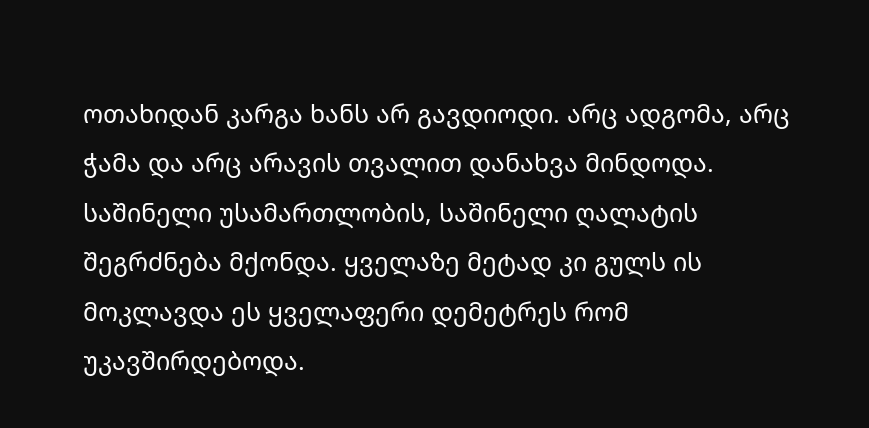ოთახიდან კარგა ხანს არ გავდიოდი. არც ადგომა, არც ჭამა და არც არავის თვალით დანახვა მინდოდა. საშინელი უსამართლობის, საშინელი ღალატის შეგრძნება მქონდა. ყველაზე მეტად კი გულს ის მოკლავდა ეს ყველაფერი დემეტრეს რომ უკავშირდებოდა.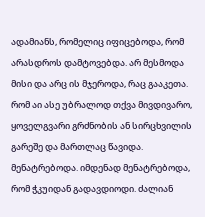ადამიანს, რომელიც იფიცებოდა, რომ არასდროს დამტოვებდა. არ მესმოდა მისი და არც ის მჯეროდა, რაც გააკეთა. რომ აი ასე უბრალოდ თქვა მივდივარო, ყოველგვარი გრძნობის ან სირცხვილის გარეშე და მართლაც წავიდა. მენატრებოდა. იმდენად მენატრებოდა, რომ ჭკუიდან გადავდიოდი. ძალიან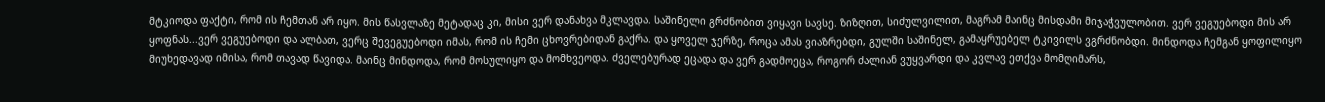მტკიოდა ფაქტი, რომ ის ჩემთან არ იყო. მის წასვლაზე მეტადაც კი, მისი ვერ დანახვა მკლავდა. საშინელი გრძნობით ვიყავი სავსე. ზიზღით, სიძულვილით, მაგრამ მაინც მისდამი მიჯაჭვულობით. ვერ ვეგუებოდი მის არ ყოფნას...ვერ ვეგუებოდი და ალბათ, ვერც შევეგუებოდი იმას, რომ ის ჩემი ცხოვრებიდან გაქრა. და ყოველ ჯერზე, როცა ამას ვიაზრებდი, გულში საშინელ, გამაყრუებელ ტკივილს ვგრძნობდი. მინდოდა ჩემგან ყოფილიყო მიუხედავად იმისა, რომ თავად წავიდა. მაინც მინდოდა, რომ მოსულიყო და მომხვეოდა. ძველებურად ეცადა და ვერ გადმოეცა, როგორ ძალიან ვუყვარდი და კვლავ ეთქვა მომღიმარს,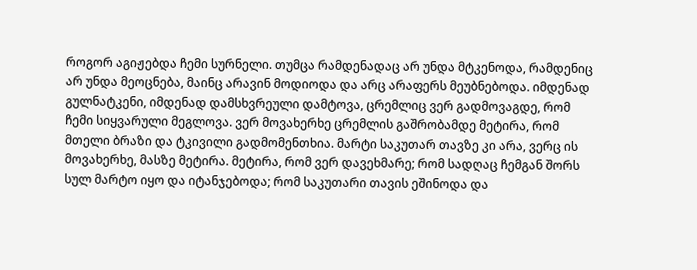როგორ აგიჟებდა ჩემი სურნელი. თუმცა რამდენადაც არ უნდა მტკენოდა, რამდენიც არ უნდა მეოცნება, მაინც არავინ მოდიოდა და არც არაფერს მეუბნებოდა. იმდენად გულნატკენი, იმდენად დამსხვრეული დამტოვა, ცრემლიც ვერ გადმოვაგდე, რომ ჩემი სიყვარული მეგლოვა. ვერ მოვახერხე ცრემლის გაშრობამდე მეტირა, რომ მთელი ბრაზი და ტკივილი გადმომენთხია. მარტი საკუთარ თავზე კი არა, ვერც ის მოვახერხე, მასზე მეტირა. მეტირა, რომ ვერ დავეხმარე; რომ სადღაც ჩემგან შორს სულ მარტო იყო და იტანჯებოდა; რომ საკუთარი თავის ეშინოდა და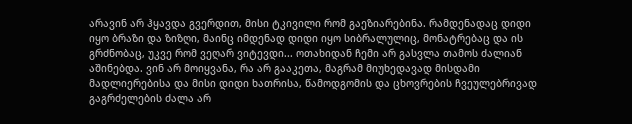არავინ არ ჰყავდა გვერდით, მისი ტკივილი რომ გაეზიარებინა. რამდენადაც დიდი იყო ბრაზი და ზიზღი, მაინც იმდენად დიდი იყო სიბრალულიც, მონატრებაც და ის გრძნობაც, უკვე რომ ვეღარ ვიტევდი... ოთახიდან ჩემი არ გასვლა თამოს ძალიან აშინებდა. ვინ არ მოიყვანა, რა არ გააკეთა, მაგრამ მიუხედავად მისდამი მადლიერებისა და მისი დიდი ხათრისა, წამოდგომის და ცხოვრების ჩვეულებრივად გაგრძელების ძალა არ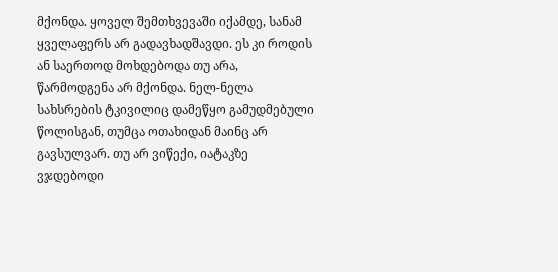მქონდა. ყოველ შემთხვევაში იქამდე, სანამ ყველაფერს არ გადავხადშავდი. ეს კი როდის ან საერთოდ მოხდებოდა თუ არა, წარმოდგენა არ მქონდა. ნელ-ნელა სახსრების ტკივილიც დამეწყო გამუდმებული წოლისგან, თუმცა ოთახიდან მაინც არ გავსულვარ. თუ არ ვიწექი, იატაკზე ვჯდებოდი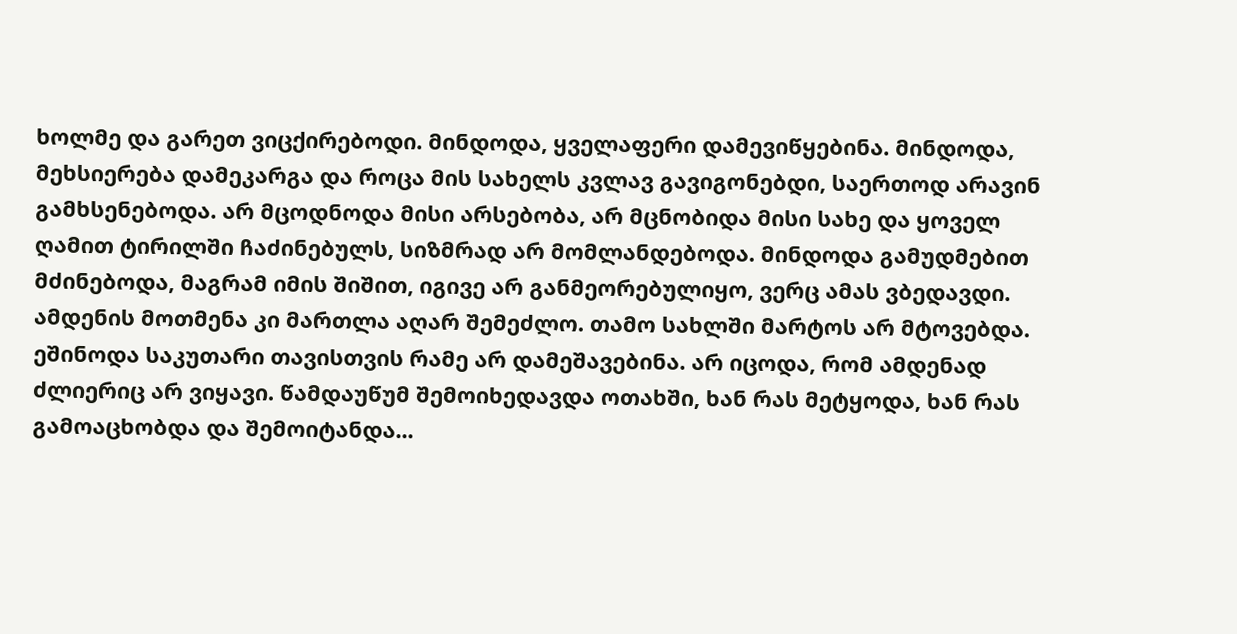ხოლმე და გარეთ ვიცქირებოდი. მინდოდა, ყველაფერი დამევიწყებინა. მინდოდა, მეხსიერება დამეკარგა და როცა მის სახელს კვლავ გავიგონებდი, საერთოდ არავინ გამხსენებოდა. არ მცოდნოდა მისი არსებობა, არ მცნობიდა მისი სახე და ყოველ ღამით ტირილში ჩაძინებულს, სიზმრად არ მომლანდებოდა. მინდოდა გამუდმებით მძინებოდა, მაგრამ იმის შიშით, იგივე არ განმეორებულიყო, ვერც ამას ვბედავდი. ამდენის მოთმენა კი მართლა აღარ შემეძლო. თამო სახლში მარტოს არ მტოვებდა. ეშინოდა საკუთარი თავისთვის რამე არ დამეშავებინა. არ იცოდა, რომ ამდენად ძლიერიც არ ვიყავი. წამდაუწუმ შემოიხედავდა ოთახში, ხან რას მეტყოდა, ხან რას გამოაცხობდა და შემოიტანდა...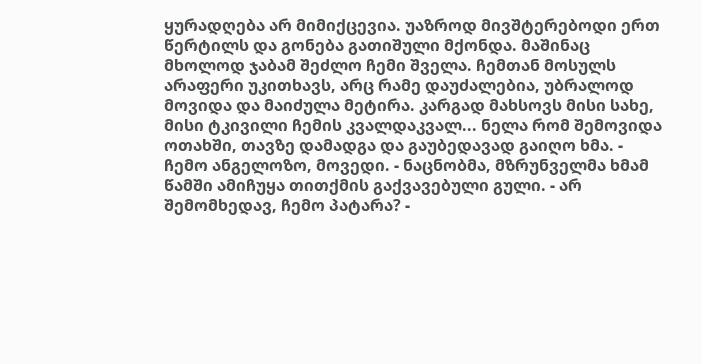ყურადღება არ მიმიქცევია. უაზროდ მივშტერებოდი ერთ წერტილს და გონება გათიშული მქონდა. მაშინაც მხოლოდ ჯაბამ შეძლო ჩემი შველა. ჩემთან მოსულს არაფერი უკითხავს, არც რამე დაუძალებია, უბრალოდ მოვიდა და მაიძულა მეტირა. კარგად მახსოვს მისი სახე, მისი ტკივილი ჩემის კვალდაკვალ... ნელა რომ შემოვიდა ოთახში, თავზე დამადგა და გაუბედავად გაიღო ხმა. - ჩემო ანგელოზო, მოვედი. - ნაცნობმა, მზრუნველმა ხმამ წამში ამიჩუყა თითქმის გაქვავებული გული. - არ შემომხედავ, ჩემო პატარა? -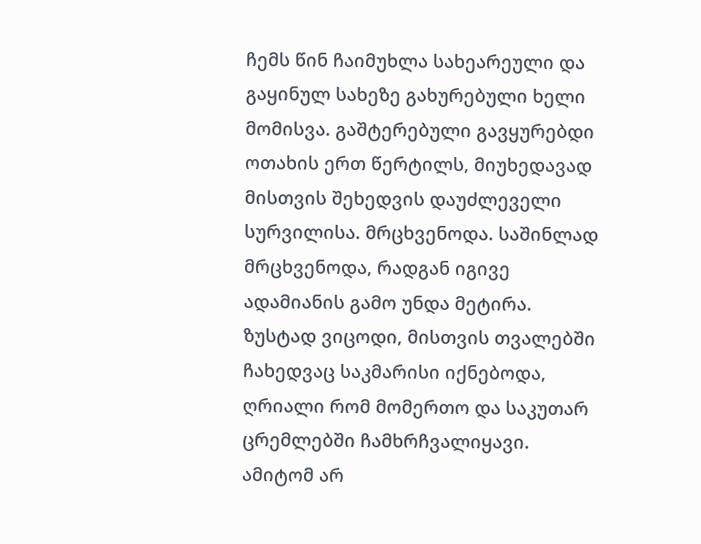ჩემს წინ ჩაიმუხლა სახეარეული და გაყინულ სახეზე გახურებული ხელი მომისვა. გაშტერებული გავყურებდი ოთახის ერთ წერტილს, მიუხედავად მისთვის შეხედვის დაუძლეველი სურვილისა. მრცხვენოდა. საშინლად მრცხვენოდა, რადგან იგივე ადამიანის გამო უნდა მეტირა. ზუსტად ვიცოდი, მისთვის თვალებში ჩახედვაც საკმარისი იქნებოდა, ღრიალი რომ მომერთო და საკუთარ ცრემლებში ჩამხრჩვალიყავი. ამიტომ არ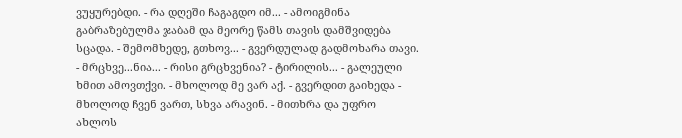ვუყურებდი. - რა დღეში ჩაგაგდო იმ... - ამოიგმინა გაბრაზებულმა ჯაბამ და მეორე წამს თავის დამშვიდება სცადა. - შემომხედე, გთხოვ... - გვერდულად გადმოხარა თავი. - მრცხვე...ნია... - რისი გრცხვენია? - ტირილის... - გალეული ხმით ამოვთქვი. - მხოლოდ მე ვარ აქ. - გვერდით გაიხედა - მხოლოდ ჩვენ ვართ, სხვა არავინ. - მითხრა და უფრო ახლოს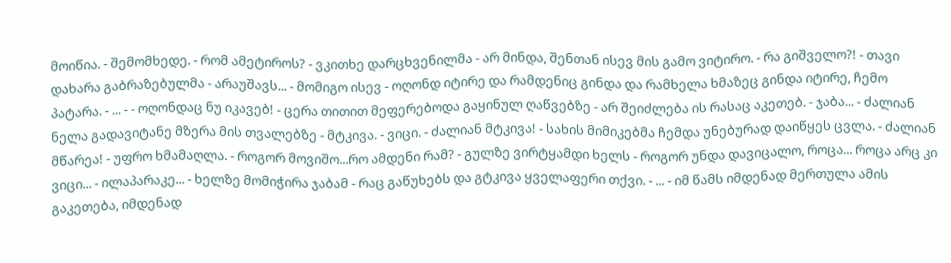მოიწია. - შემომხედე. - რომ ამეტიროს? - ვკითხე დარცხვენილმა - არ მინდა, შენთან ისევ მის გამო ვიტირო. - რა გიშველო?! - თავი დახარა გაბრაზებულმა - არაუშავს... - მომიგო ისევ - ოღონდ იტირე და რამდენიც გინდა და რამხელა ხმაზეც გინდა იტირე, ჩემო პატარა. - ... - - ოღონდაც ნუ იკავებ! - ცერა თითით მეფერებოდა გაყინულ ღაწვებზე - არ შეიძლება ის რასაც აკეთებ. - ჯაბა... - ძალიან ნელა გადავიტანე მზერა მის თვალებზე - მტკივა. - ვიცი. - ძალიან მტკივა! - სახის მიმიკებმა ჩემდა უნებურად დაიწყეს ცვლა. - ძალიან მწარეა! - უფრო ხმამაღლა. - როგორ მოვიშო...რო ამდენი რამ? - გულზე ვირტყამდი ხელს - როგორ უნდა დავიცალო, როცა... როცა არც კი ვიცი... - ილაპარაკე... - ხელზე მომიჭირა ჯაბამ - რაც გაწუხებს და გტკივა ყველაფერი თქვი. - ... - იმ წამს იმდენად მერთულა ამის გაკეთება, იმდენად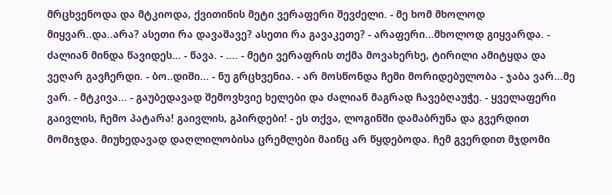მრცხვენოდა და მტკიოდა, ქვითინის მეტი ვერაფერი შევძელი. - მე ხომ მხოლოდ მიყვარ..და..არა? ასეთი რა დავაშავე? ასეთი რა გავაკეთე? - არაფერი...მხოლოდ გიყვარდა. - ძალიან მინდა წავიდეს... - წავა. - .... - მეტი ვერაფრის თქმა მოვახერხე, ტირილი ამიტყდა და ვეღარ გავჩერდი. - ბო..დიში... - ნუ გრცხვენია. - არ მოსწონდა ჩემი მორიდებულობა - ჯაბა ვარ...მე ვარ. - მტკივა... - გაუბედავად შემოვხვიე ხელები და ძალიან მაგრად ჩავებღაუჭე. - ყველაფერი გაივლის, ჩემო პატარა! გაივლის, გპირდები! - ეს თქვა, ლოგინში დამაბრუნა და გვერდით მომიჯდა. მიუხედავად დაღლილობისა ცრემლები მაინც არ წყდებოდა. ჩემ გვერდით მჯდომი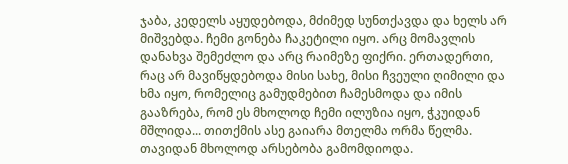ჯაბა, კედელს აყუდებოდა, მძიმედ სუნთქავდა და ხელს არ მიშვებდა. ჩემი გონება ჩაკეტილი იყო. არც მომავლის დანახვა შემეძლო და არც რაიმეზე ფიქრი. ერთადერთი, რაც არ მავიწყდებოდა მისი სახე, მისი ჩვეული ღიმილი და ხმა იყო, რომელიც გამუდმებით ჩამესმოდა და იმის გააზრება, რომ ეს მხოლოდ ჩემი ილუზია იყო, ჭკუიდან მშლიდა... თითქმის ასე გაიარა მთელმა ორმა წელმა. თავიდან მხოლოდ არსებობა გამომდიოდა.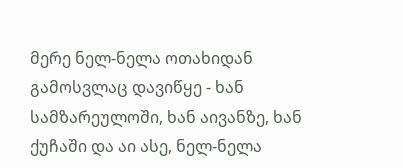მერე ნელ-ნელა ოთახიდან გამოსვლაც დავიწყე - ხან სამზარეულოში, ხან აივანზე, ხან ქუჩაში და აი ასე, ნელ-ნელა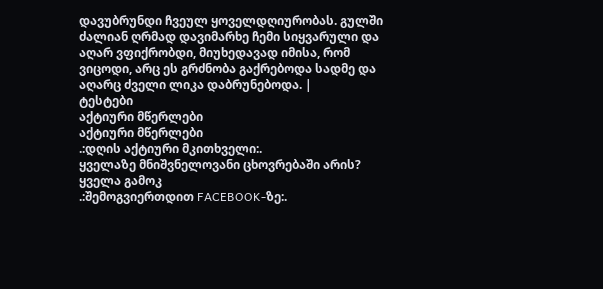დავუბრუნდი ჩვეულ ყოველდღიურობას. გულში ძალიან ღრმად დავიმარხე ჩემი სიყვარული და აღარ ვფიქრობდი, მიუხედავად იმისა, რომ ვიცოდი, არც ეს გრძნობა გაქრებოდა სადმე და აღარც ძველი ლიკა დაბრუნებოდა. |
ტესტები
აქტიური მწერლები
აქტიური მწერლები
.:დღის აქტიური მკითხველი:.
ყველაზე მნიშვნელოვანი ცხოვრებაში არის?
ყველა გამოკ
.:შემოგვიერთდით FACEBOOK-ზე:.